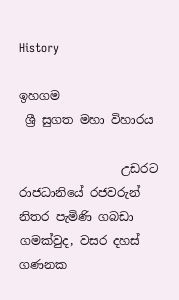History

ඉහගම
 ශ්‍රී සුගත මහා විහාරය

                 උඩරට රාජධානියේ රජවරුන් නිතර පැමිණි ගබඩා ගමක්වුද, වසර දහස් ගණනක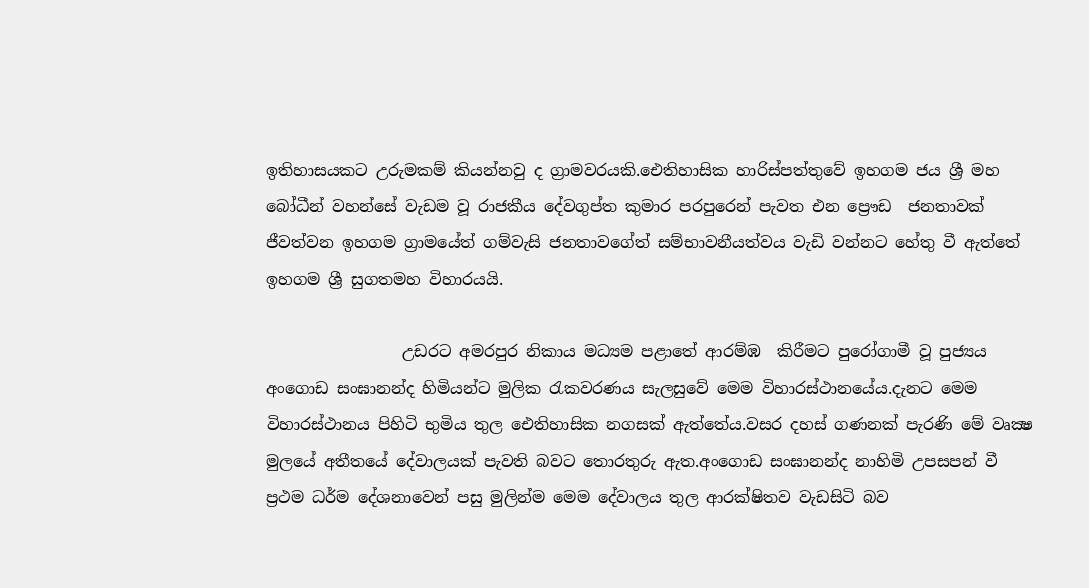ඉතිහාසයකට උරුමකම් කියන්නවු ද ග්‍රාමවරයකි.ඓතිහාසික හාරිස්පත්තුවේ ඉහගම ජය ශ්‍රී මහ බෝධීන් වහන්සේ වැඩම වූ රාජකීය දේවගුප්ත කුමාර පරපුරෙන් පැවත එන ප්‍රෞඩ  ජනතාවක්‌  ජීවත්වන ඉහගම ග්‍රාමයේත් ගම්වැසි ජනතාවගේත් සම්භාවනීයත්වය වැඩි වන්නට හේතු වී ඇත්තේ ඉහගම ශ්‍රී සුගතමහ විහාරයයි.

                 උඩරට අමරපුර නිකාය මධ්‍යම පළාතේ ආරම්ඹ  කිරීමට පුරෝගාමී වූ පුජ්‍යය අංගොඩ සංඝානන්ද හිමියන්ට මුලික රැකවරණය සැලසුවේ මෙම විහාරස්ථානයේය.දැනට මෙම විහාරස්ථානය පිහිටි භුමිය තුල ඓතිහාසික නගසක් ඇත්තේය.වසර දහස් ගණනක් පැරණි මේ වෘක්‍ෂ මුලයේ අතීතයේ දේවාලයක් පැවති බවට තොරතුරු ඇත.අංගොඩ සංඝානන්ද නාහිමි උපසපන් වී ප්‍රථම ධර්ම දේශනාවෙන් පසු මුලින්ම මෙම දේවාලය තුල ආරක්ෂිතව වැඩසිටි බව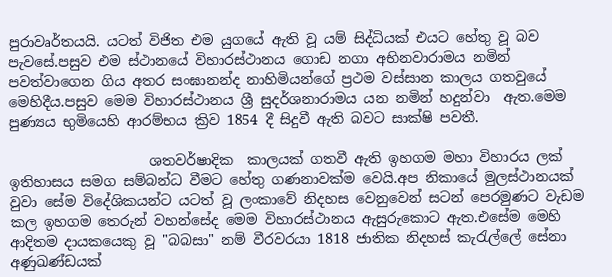පුරාවෘර්තයයි. යටත් විජිත එම යුගයේ ඇති වූ යම් සිද්ධියක් එයට හේතු වූ බව පැවසේ.පසුව එම ස්ථානයේ විහාරස්ථානය ගොඩ නගා අභිනවාරාමය නමින් පවත්වාගෙන ගිය අතර සංඝානන්ද නාහිමියන්ගේ ප්‍රථම වස්සාන කාලය ගතවුයේ මෙහිදීය.පසුව මෙම විහාරස්ථානය ශ්‍රී සුදර්ශනාරාමය යන නමින් හදුන්වා  ඇත.මෙම පුණ්‍යය භුමියෙහි ආරම්භය ක්‍රිව 1854 දී සිදුවී ඇති බවට සාක්ෂි පවතී.

                    ශතවර්ෂාදික  කාලයක් ගතවී ඇති ඉහගම මහා විහාරය ලක් ඉතිහාසය සමග සම්බන්ධ වීමට හේතු ගණනාවක්ම වෙයි.අප නිකායේ මුලස්ථානයක් වුවා සේම විදේශිකයන්ට යටත් වූ ලංකාවේ නිදහස වෙනුවෙන් සටන් පෙරමුණට වැඩම කල ඉහගම තෙරුන් වහන්සේද මෙම විහාරස්ථානය ඇසුරුකොට ඇත.එසේම මෙහි ආදිතම දායකයෙකු වූ "බබසා" නම් වීරවරයා 1818 ජාතික නිදහස් කැරැල්ලේ සේනා අණුඛණ්ඩයක්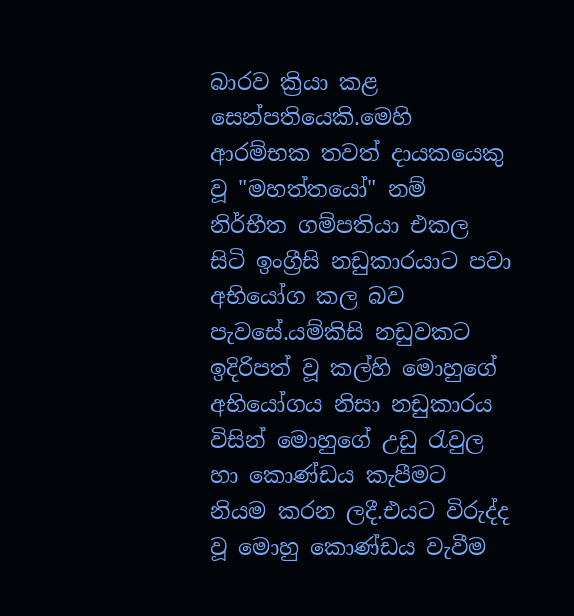බාරව ක්‍රියා කළ සෙන්පතියෙකි.මෙහි ආරම්භක තවත් දායකයෙකු වූ "මහත්තයෝ" නම් නිර්භීත ගම්පතියා එකල සිටි ඉංග්‍රීසි නඩුකාරයාට පවා අභියෝග කල බව පැවසේ.යම්කිසි නඩුවකට ඉදිරිපත් වූ කල්හි මොහුගේ අභියෝගය නිසා නඩුකාරය විසින් මොහුගේ උඩු රැවුල හා කොණ්ඩය කැපීමට නියම කරන ලදී.එයට විරුද්ද වූ මොහු කොණ්ඩය වැවීම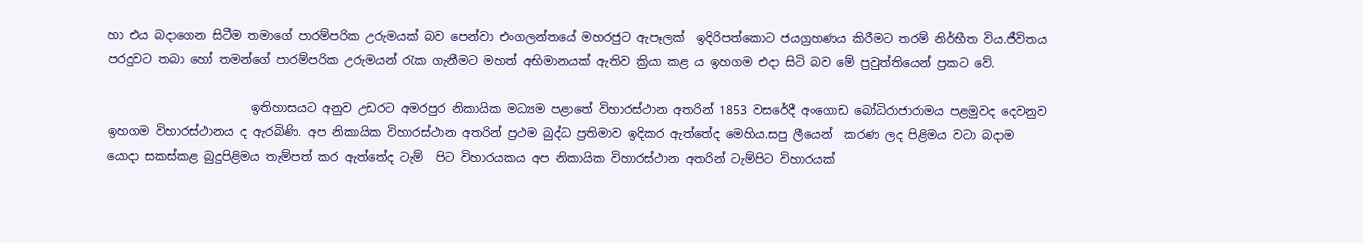හා එය බදාගෙන සිටීම තමාගේ පාරම්පරික උරුමයක් බව පෙන්වා එංගලන්තයේ මහරජුට ඇපෑලක්  ඉදිරිපත්කොට ජයග්‍රහණය කිරීමට තරම් නිර්භීත විය.ජීවිතය පරදුවට තබා හෝ තමන්ගේ පාරම්පරික උරුමයන් රැක ගැනීමට මහත් අභිමානයක් ඇතිව ක්‍රියා කළ ය ඉහගම එදා සිටි බව මේ ප්‍රවුත්තියෙන් ප්‍රකට වේ.

                        ඉතිහාසයට අනුව උඩරට අමරපුර නිකායික මධ්‍යම පළාතේ විහාරස්ථාන අතරින් 1853 වසරේදී අංගොඩ බෝධිරාජාරාමය පළමුවද දෙවනුව ඉහගම විහාරස්ථානය ද ඇරබිණි. අප නිකායික විහාරස්ථාන අතරින් ප්‍රථම බුද්ධ ප්‍රතිමාව ඉදිකර ඇත්තේද මෙහිය.සපු ලීයෙන්  කරණ ලද පිළිමය වටා බදාම යොදා සකස්කළ බුදුපිළිමය තැම්පත් කර ඇත්තේද ටැම්  පිට විහාරයකය අප නිකායික විහාරස්ථාන අතරින් ටැම්පිට විහාරයක්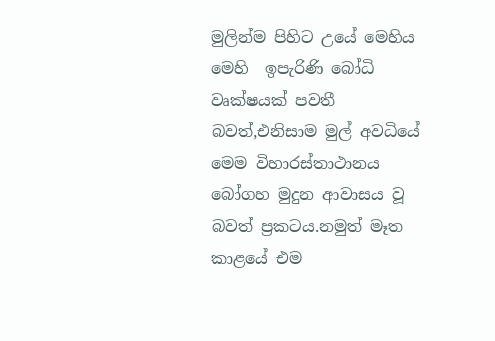මුලින්ම පිහිට උයේ මෙහිය මෙහි  ඉපැරිණි බෝධි වෘක්ෂයක් පවතී බවත්,එනිසාම මුල් අවධියේ මෙම විහාරස්තාථානය බෝගහ මුදුන ආවාසය වූ බවත් ප්‍රකටය.නමුත් මෑත කාළයේ එම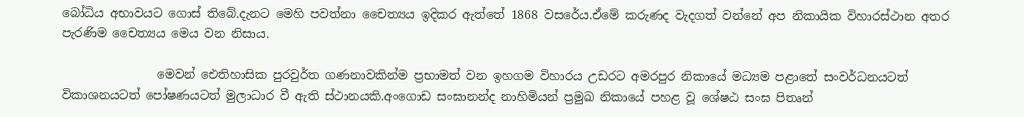බෝධිය අභාවයට ගොස් තිබේ.දැනට මෙහි පවත්නා චෛත්‍යය ඉදිකර ඇත්තේ 1868 වසරේය.ඒමේ කරුණද වැදගත් වන්නේ අප නිකායික විහාරස්ථාන අතර පැරණිම චෛත්‍යය මෙය වන නිසාය.

                මෙවන් ඓතිහාසික පුරවුර්ත ගණනාවකින්ම ප්‍රභාමත් වන ඉහගම විහාරය උඩරට අමරපුර නිකායේ මධ්‍යම පළාතේ සංවර්ධනයටත් විකාශනයටත් පෝෂණයටත් මුලාධාර වී ඇති ස්ථානයකි.අංගොඩ සංඝානන්ද නාහිමියන් ප්‍රමුඛ නිකායේ පහළ වූ ශේෂඨ සංඝ පිතෘන්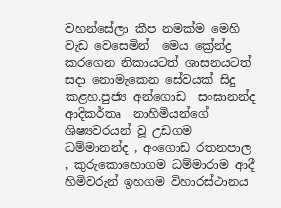වහන්සේලා කීප නමක්ම මෙහි     වැඩ වෙසෙමින්  මෙය ක්‍රේන්ද්‍ර කරගෙන නිකායටත් ශාසනයටත් සදා නොමැකෙන සේවයක් සිදු කළහ.පුජ්‍ය අන්ගොඩ  සංඝානන්ද   ආදිකර්තෘ  නාහිමියන්ගේ ශිෂ්‍යවරයන් වූ උඩගම ධම්මානන්ද , අංගොඩ රතනපාල , කුරුකොහොගම ධම්මාරාම ආදී හිමිවරුන් ඉහගම විහාරස්ථානය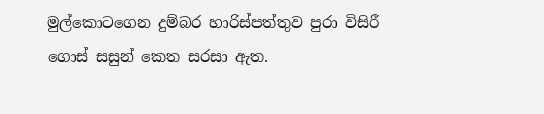මුල්කොටගෙන දුම්බර හාරිස්පත්තුව පුරා විසිරී ගොස් සසුන් කෙත සරසා ඇත.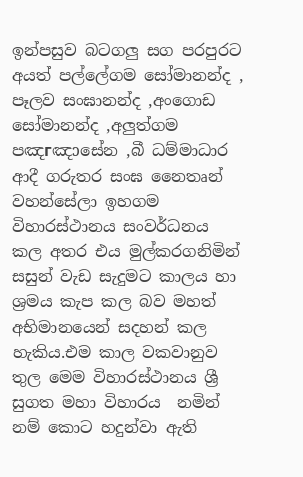ඉන්පසුව බටගලු සග පරපුරට අයත් පල්ලේගම සෝමානන්ද , පෑලව සංඝානන්ද ,අංගොඩ සෝමානන්ද ,අලුත්ගම පඤгඤɔසේන ,බී ධම්මාධාර  ආදී ගරුතර සංඝ නෛතෘන් වහන්සේලා ඉහගම විහාරස්ථානය සංවර්ධනය කල අතර එය මුල්කරගනිමින් සසුන් වැඩ සැදුමට කාලය හා ශ්‍රමය කැප කල බව මහත් අභිමානයෙන් සදහන් කල හැකිය.එම කාල වකවානුව තුල මෙම විහාරස්ථානය ශ්‍රී සුගත මහා විහාරය  නමින් නම් කොට හදුන්වා ඇති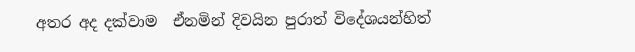අතර අද දක්වාම  ඒනමින් දිවයින පුරාත් විදේශයන්හිත්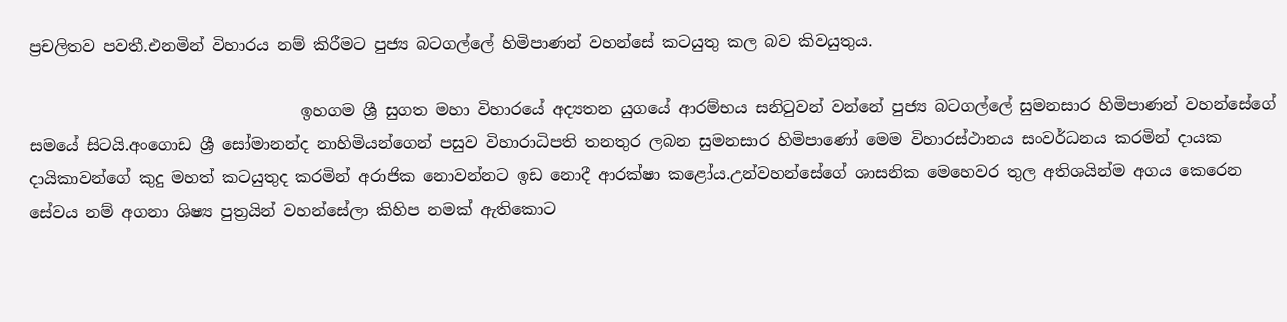ප්‍රචලිතව පවතී.එනමින් විහාරය නම් කිරීමට පුජ්‍ය බටගල්ලේ හිමිපාණන් වහන්සේ කටයුතු කල බව කිවයුතුය.

                                  ඉහගම ශ්‍රී සුගත මහා විහාරයේ අද්‍යතන යුගයේ ආරම්භය සනිටුවන් වන්නේ පුජ්‍ය බටගල්ලේ සුමනසාර හිමිපාණන් වහන්සේගේ සමයේ සිටයි.අංගොඩ ශ්‍රී සෝමානන්ද නාහිමියන්ගෙන් පසුව විහාරාධිපති තනතුර ලබන සුමනසාර හිමිපාණෝ මෙම විහාරස්ථානය සංවර්ධනය කරමින් දායක දායිකාවන්ගේ කුදු මහත් කටයුතුද කරමින් අරාජික නොවන්නට ඉඩ නොදී ආරක්ෂා කළෝය.උන්වහන්සේගේ ශාසනික මෙහෙවර තුල අතිශයින්ම අගය කෙරෙන සේවය නම් අගනා ශිෂ්‍ය පුත්‍රයින් වහන්සේලා කිහිප නමක් ඇතිකොට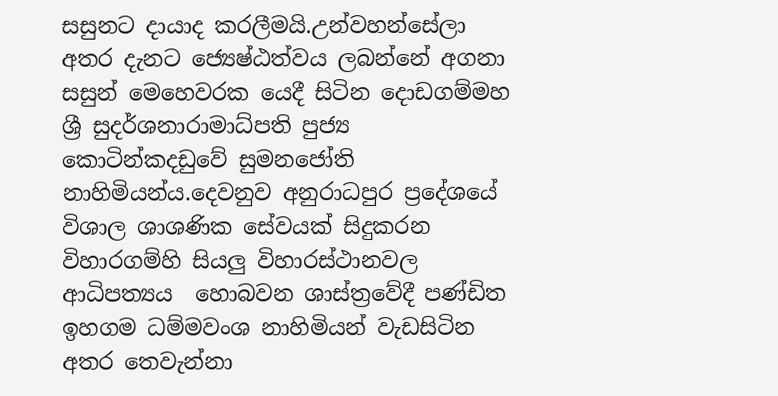සසුනට දායාද කරලීමයි.උන්වහන්සේලා අතර දැනට ජ්‍යෙෂ්ඨත්වය ලබන්නේ අගනා සසුන් මෙහෙවරක යෙදී සිටින දොඩගම්මහ ශ්‍රී සුදර්ශනාරාමාධ්පති පුජ්‍ය කොටින්කදඩුවේ සුමනජෝති නාහිමියන්ය.දෙවනුව අනුරාධපුර ප්‍රදේශයේ විශාල ශාශණික සේවයක් සිදුකරන විහාරගම්හි සියලු විහාරස්ථානවල ආධිපත්‍යය  හොබවන ශාස්ත්‍රවේදී පණ්ඩිත ඉහගම ධම්මවංශ නාහිමියන් වැඩසිටින අතර තෙවැන්නා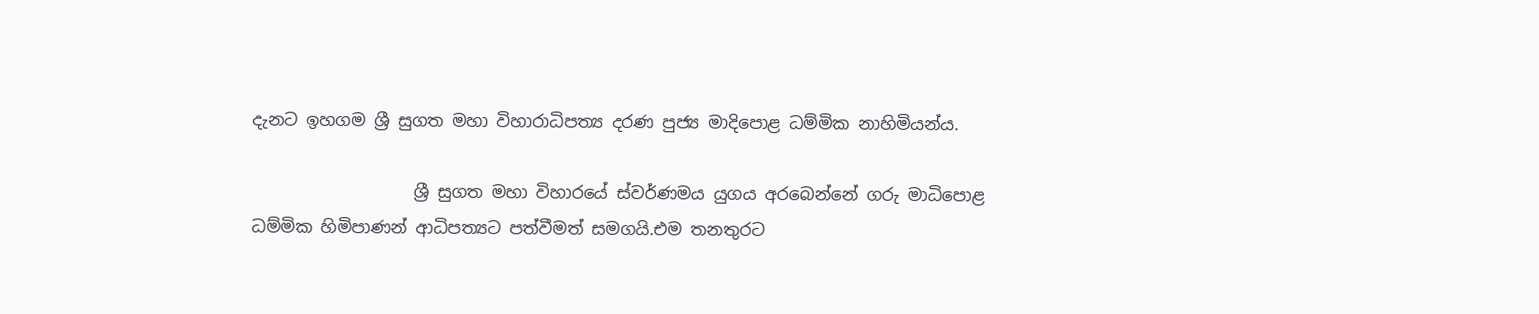දැනට ඉහගම ශ්‍රී සුගත මහා විහාරාධිපත්‍ය දරණ පුජ්‍ය මාදිපොළ ධම්මික නාහිමියන්ය.

                   ශ්‍රී සුගත මහා විහාරයේ ස්වර්ණමය යුගය අරබෙන්නේ ගරු මාධිපොළ  ධම්මික හිමිපාණන් ආධිපත්‍යට පත්වීමත් සමගයි.එම තනතුරට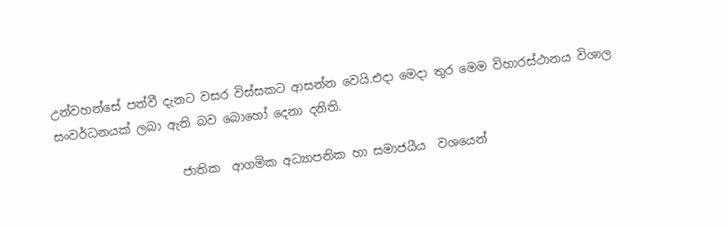උන්වහන්සේ පත්වී දැනට වසර විස්සකට ආසන්න වෙයි.එදා මෙදා තුර මෙම විහාරස්ථානය විශාල සංවර්ධනයක් ලබා ඇති බව බොහෝ දෙනා දනිති.

                     ජාතික  ආගමික අධ්‍යාපනික හා සමාජයීය  වශයෙන්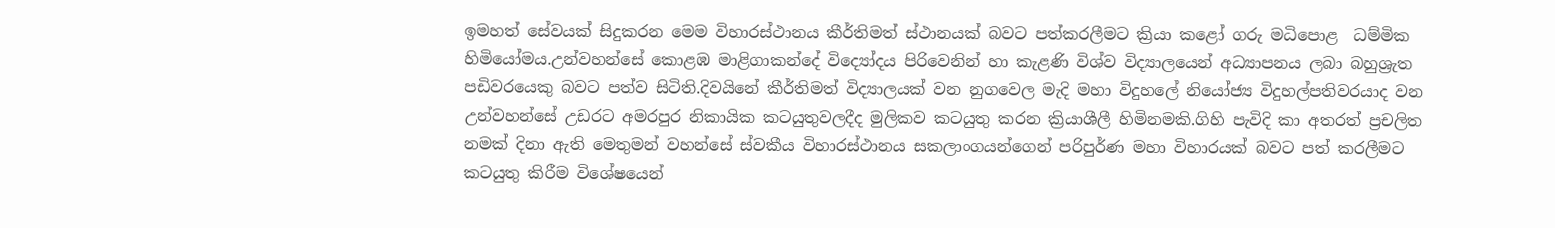ඉමහත් සේවයක් සිදුකරන මෙම විහාරස්ථානය කීර්තිමත් ස්ථානයක් බවට පත්කරලීමට ක්‍රියා කළෝ ගරු මධිපොළ  ධම්මික හිමියෝමය.උන්වහන්සේ කොළඹ මාළිගාකන්දේ විද්‍යෝදය පිරිවෙනින් හා කැළණි විශ්ව විද්‍යාලයෙන් අධ්‍යාපනය ලබා බහුශ්‍රැත පඩිවරයෙකු බවට පත්ව සිටිති.දිවයිනේ කීර්තිමත් විද්‍යාලයක් වන නුගවෙල මැදි මහා විදුහලේ නියෝජ්‍ය විදුහල්පතිවරයාද වන උන්වහන්සේ උඩරට අමරපුර නිකායික කටයුතුවලදීද මුලිකව කටයුතු කරන ක්‍රියාශීලී හිමිනමකි.ගිහි පැවිදි කා අතරත් ප්‍රචලිත නමක් දිනා ඇති මෙතුමන් වහන්සේ ස්වකීය විහාරස්ථානය සකලාංගයන්ගෙන් පරිපුර්ණ මහා විහාරයක් බවට පත් කරලීමට කටයුතු කිරීම විශේෂයෙන්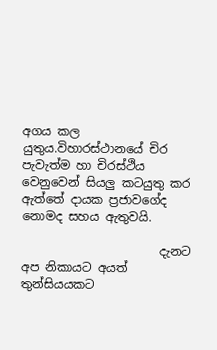අගය කල යුතුය.විහාරස්ථානයේ චිර පැවැත්ම හා චිරස්ථිය වෙනුවෙන් සියලු කටයුතු කර ඇත්තේ දායක ප්‍රජාවගේද නොමද සහය ඇතුවයි.

                       දැනට අප නිකායට අයත් තුන්සියයකට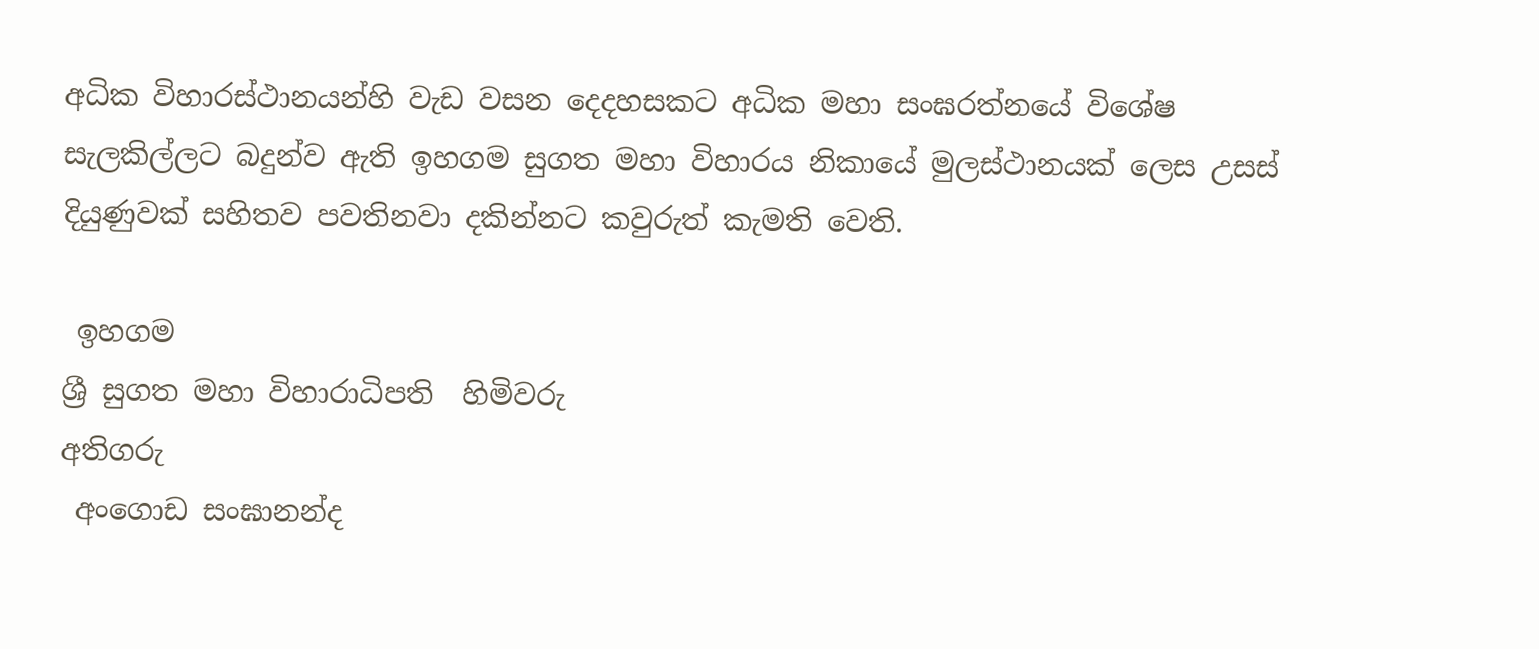අධික විහාරස්ථානයන්හි වැඩ වසන දෙදහසකට අධික මහා සංඝරත්නයේ විශේෂ සැලකිල්ලට බදුන්ව ඇති ඉහගම සුගත මහා විහාරය නිකායේ මුලස්ථානයක් ලෙස උසස් දියුණුවක් සහිතව පවතිනවා දකින්නට කවුරුත් කැමති වෙති.

 ඉහගම
ශ්‍රී සුගත මහා විහාරාධිපති  හිමිවරු
අතිගරු
 අංගොඩ සංඝානන්ද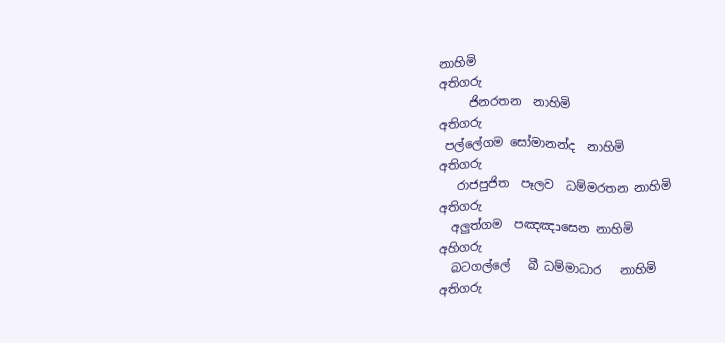නාහිමි
අතිගරු
     ජිනරතන  නාහිමි
අතිගරු
 පල්ලේගම සෝමානන්ද  නාහිමි
අතිගරු
   රාජපුජිත  පෑලව  ධම්මරතන නාහිමි
අතිගරු
  අලුත්ගම  පඤඤכසෙන නාහිමි
අහිගරු
  බටගල්ලේ   බී ධම්මාධාර   නාහිමි
අතිගරු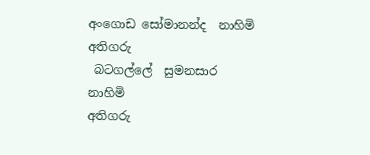අංගොඩ සෝමානන්ද  නාහිමි
අතිගරු
 බටගල්ලේ  සුමනසාර   නාහිමි
අතිගරු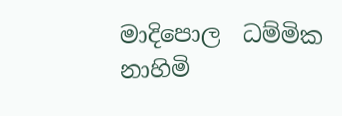මාදිපොල  ධම්මික නාහිමි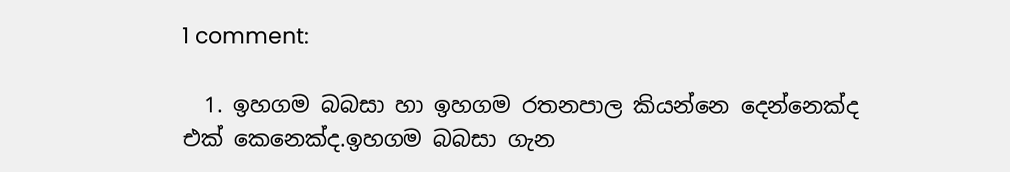1 comment:

  1. ඉහගම බබසා හා ඉහගම රතනපාල කියන්නෙ දෙන්නෙක්ද එක් කෙනෙක්ද.ඉහගම බබසා ගැන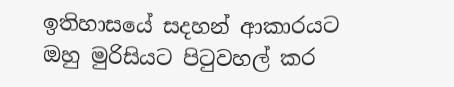ඉතිහාසයේ සදහන් ආකාරයට ඔහු මුරිසියට පිටුවහල් කර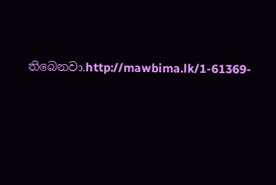තිබෙනවා.http://mawbima.lk/1-61369-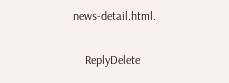news-detail.html.

    ReplyDelete